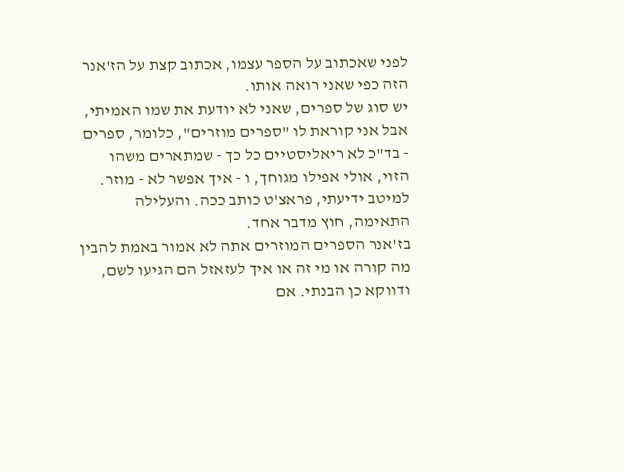לפני שאכתוב על הספר עצמו, אכתוב קצת על הז'אנר הזה כפי שאני רואה אותו.
יש סוג של ספרים, שאני לא יודעת את שמו האמיתי, אבל אני קוראת לו "ספרים מוזרים", כלומר, ספרים - בד"כ לא ריאליסטיים כל כך - שמתארים משהו הזוי, אולי אפילו מגוחך, ו - איך אפשר לא - מוזר. למיטב ידיעתי, פראצ'ט כותב ככה. והעלילה התאימה, חוץ מדבר אחד.
בז'אנר הספרים המוזרים אתה לא אמור באמת להבין מה קורה או מי זה או איך לעזאזל הם הגיעו לשם, ודווקא כן הבנתי. אם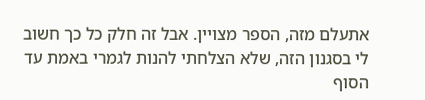אתעלם מזה, הספר מצויין. אבל זה חלק כל כך חשוב לי בסגנון הזה, שלא הצלחתי להנות לגמרי באמת עד הסוף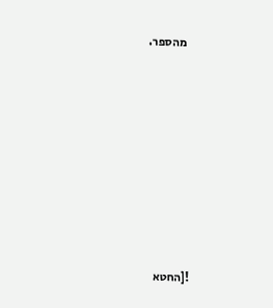מהספר.











![החטא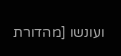ועונשו [מהדורת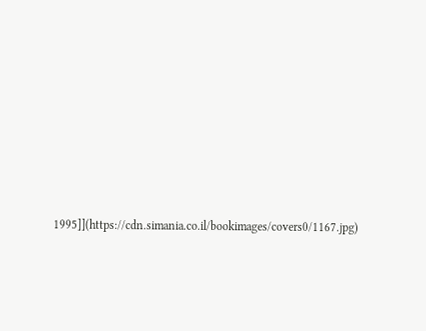1995]](https://cdn.simania.co.il/bookimages/covers0/1167.jpg)